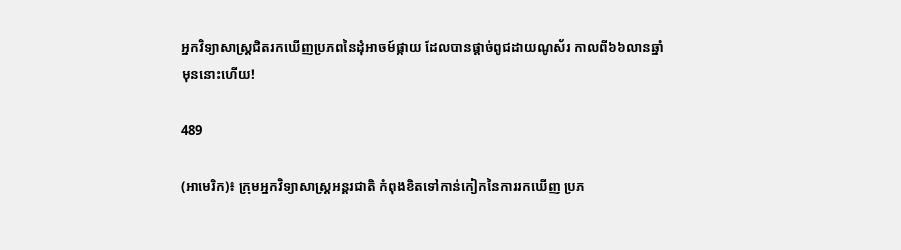អ្នកវិទ្យាសាស្ត្រជិតរកឃើញប្រភពនៃដុំអាចម៍ផ្កាយ ដែលបានផ្តាច់ពូជដាយណូស័រ កាលពី៦៦លានឆ្នាំមុននោះហើយ!

489

(អាមេរិក)៖ ក្រុមអ្នកវិទ្យាសាស្ត្រអន្តរជាតិ កំពុងខិតទៅកាន់កៀកនៃការរកឃើញ ប្រភ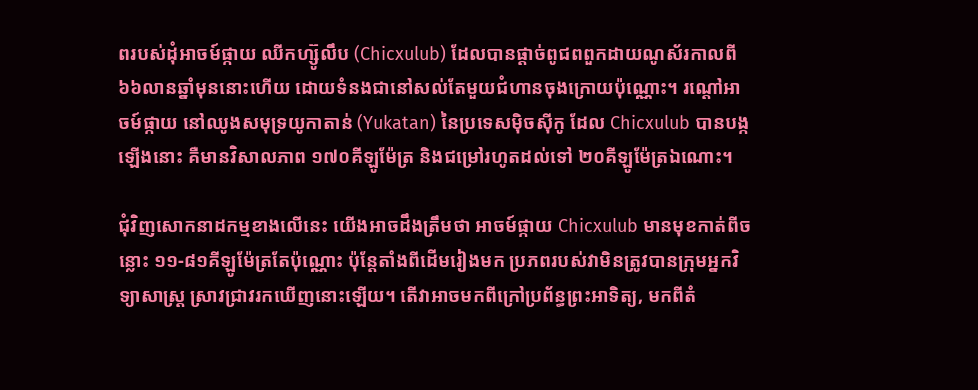ពរបស់ដុំអាចម៍ផ្កាយ ឈីកហ្ស៊ូលឹប (Chicxulub) ដែលបានផ្តាច់ពូជពពួកដាយណូស័រកាលពី ៦៦លានឆ្នាំមុននោះហើយ ដោយទំនងជានៅសល់តែមួយជំហានចុងក្រោយប៉ុណ្ណោះ។ រណ្តៅអាចម៍ផ្កាយ នៅឈូងសមុទ្រយូកាតាន់ (Yukatan) នៃប្រទេសម៉ិចស៊ីកូ ដែល Chicxulub បានបង្កឡើងនោះ គឺមានវិសាលភាព ១៧០គីឡូម៉ែត្រ និងជម្រៅរហូតដល់ទៅ ២០គីឡូម៉ែត្រឯណោះ។

ជុំវិញសោកនាដកម្មខាងលើនេះ យើងអាចដឹងត្រឹមថា អាចម៍ផ្កាយ Chicxulub មានមុខកាត់ពីចន្លោះ ១១-៨១គីឡូម៉ែត្រតែប៉ុណ្ណោះ ប៉ុន្តែតាំងពីដើមរៀងមក ប្រភពរបស់វាមិនត្រូវបានក្រុមអ្នកវិទ្យាសាស្ត្រ ស្រាវជ្រាវរកឃើញនោះឡើយ។ តើវាអាចមកពីក្រៅប្រព័ន្ធព្រះអាទិត្យ, មកពីតំ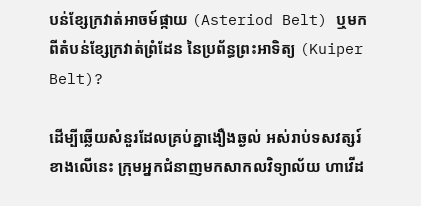បន់ខ្សែក្រវាត់អាចម៍ផ្កាយ (Asteriod Belt) ឬមកពីតំបន់ខ្សែក្រវាត់ព្រំដែន នៃប្រព័ន្ធព្រះអាទិត្យ (Kuiper Belt)?

ដើម្បីឆ្លើយសំនួរដែលគ្រប់គ្នាងឿងឆ្ងល់ អស់រាប់ទសវត្សរ៍ខាងលើនេះ ក្រុមអ្នកជំនាញមកសាកលវិទ្យាល័យ ហាវើដ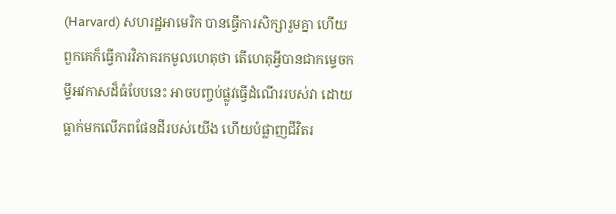(Harvard) សហរដ្ឋអាមេរិក បានធ្វើការសិក្សារួមគ្នា ហើយពួកគេក៏ធ្វើការវិភាគរកមូលហេតុថា តើហេតុអ្វីបានជាកម្ទេចកម្ទីអវកាសដ៏ធំបែបនេះ អាចបញ្ចប់ផ្លូវធ្វើដំណើររបស់វា ដោយធ្លាក់មកលើភពផែនដីរបស់យើង ហើយបំផ្លាញជីវិតរ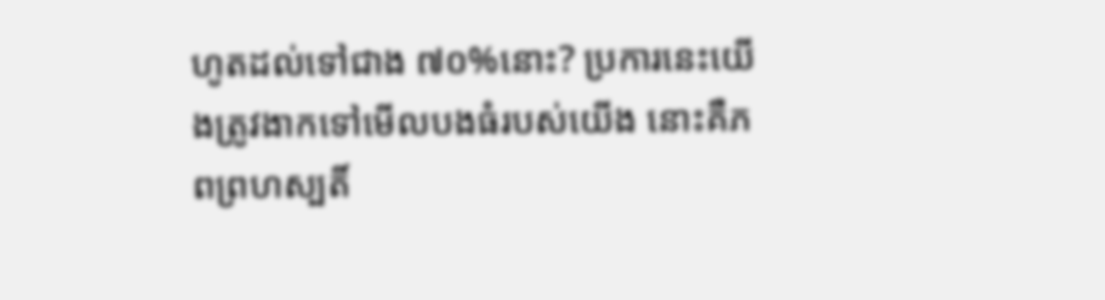ហូតដល់ទៅជាង ៧០%នោះ? ប្រការនេះយើងត្រូវងាកទៅមើលបងធំរបស់យើង នោះគឺភពព្រហស្បតិ៍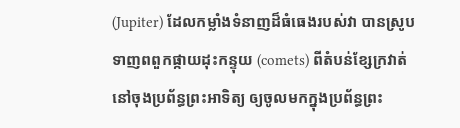(Jupiter) ដែលកម្លាំងទំនាញដ៏ធំធេងរបស់វា បានស្រូបទាញពពួកផ្កាយដុះកន្ទុយ (comets) ពីតំបន់ខ្សែក្រវាត់នៅចុងប្រព័ន្ធព្រះអាទិត្យ ឲ្យចូលមកក្នុងប្រព័ន្ធព្រះ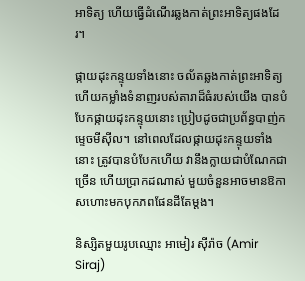អាទិត្យ ហើយធ្វើដំណើរឆ្លងកាត់ព្រះអាទិត្យផងដែរ។

ផ្កាយដុះកន្ទុយទាំងនោះ ចល័តឆ្លងកាត់ព្រះអាទិត្យ ហើយកម្លាំងទំនាញរបស់តារាដ៏ធំរបស់យើង បានបំបែកផ្កាយដុះកន្ទុយនោះ ប្រៀបដូចជាប្រព័ន្ធបាញ់កម្ទេចមីស៊ីល។ នៅពេលដែលផ្កាយដុះកន្ទុយទាំងនោះ ត្រូវបានបំបែកហើយ វានឹងក្លាយជាបំណែកជាច្រើន ហើយប្រាកដណាស់ មួយចំនួនអាចមានឱកាសហោះមកបុកភពផែនដីតែម្តង។

និស្សិតមួយរូបឈ្មោះ អាមៀរ ស៊ីរ៉ាច (Amir Siraj)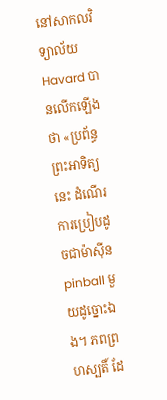នៅសាកលវិទ្យាល័យ Havard បានលើកឡើងថា «ប្រព័ន្ធព្រះអាទិត្យនេះ ដំណើរការប្រៀបដូចជាម៉ាស៊ីន pinball មួយដូច្នោះឯង។ ភពព្រហស្បតិ៍ ដែ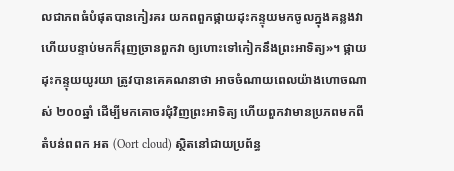លជាភពធំបំផុតបានកៀរគរ យកពពួកផ្កាយដុះកន្ទុយមកចូលក្នុងគន្លងវា ហើយបន្ទាប់មកក៏រុញច្រានពួកវា ឲ្យហោះទៅកៀកនឹងព្រះអាទិត្យ»។ ផ្កាយដុះកន្ទុយយូរយា ត្រូវបានគេគណនាថា អាចចំណាយពេលយ៉ាងហោចណាស់ ២០០ឆ្នាំ ដើម្បីមកគោចរជុំវិញព្រះអាទិត្យ ហើយពួកវាមានប្រភពមកពី តំបន់ពពក អត (Oort cloud) ស្ថិតនៅជាយប្រព័ន្ធ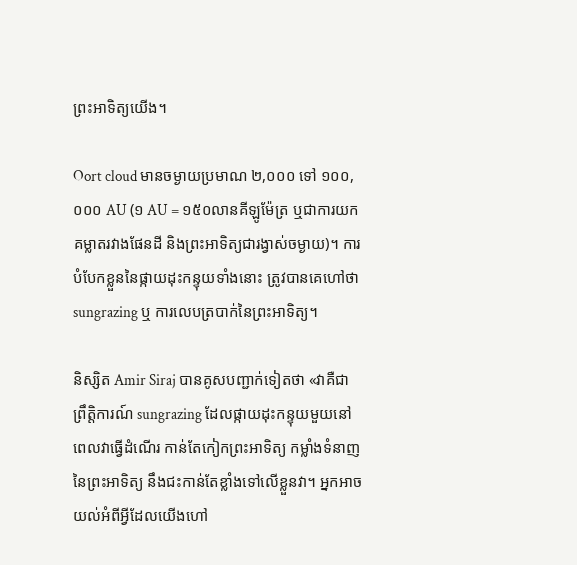ព្រះអាទិត្យយើង។

Oort cloud មានចម្ងាយប្រមាណ ២,០០០ ទៅ ១០០,០០០ AU (១ AU = ១៥០លានគីឡូម៉ែត្រ ឬជាការយកគម្លាតរវាងផែនដី និងព្រះអាទិត្យជារង្វាស់ចម្ងាយ)។ ការបំបែកខ្លួននៃផ្កាយដុះកន្ទុយទាំងនោះ ត្រូវបានគេហៅថា sungrazing ឬ ការលេបត្របាក់នៃព្រះអាទិត្យ។

និស្សិត Amir Siraj បានគូសបញ្ជាក់ទៀតថា «វាគឺជាព្រឹត្តិការណ៍ sungrazing ដែលផ្កាយដុះកន្ទុយមួយនៅពេលវាធ្វើដំណើរ កាន់តែកៀកព្រះអាទិត្យ កម្លាំងទំនាញនៃព្រះអាទិត្យ នឹងជះកាន់តែខ្លាំងទៅលើខ្លួនវា។ អ្នកអាចយល់អំពីអ្វីដែលយើងហៅ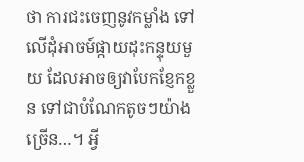ថា ការជះចេញនូវកម្លាំង ទៅលើដុំអាចម៍ផ្កាយដុះកន្ទុយមួយ ដែលអាចឲ្យវាបែកខ្ញែកខ្លួន ទៅជាបំណែកតូចៗយ៉ាងច្រើន…។ អ្វី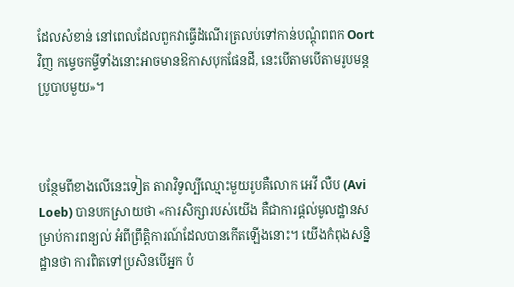ដែលសំខាន់ នៅពេលដែលពួកវាធ្វើដំណើរត្រលប់ទៅកាន់បណ្តុំពពក Oort វិញ កម្ទេចកម្ទីទាំងនោះអាចមានឱកាសបុកផែនដី, នេះបើតាមបើតាមរូបមន្តប្រូបាបមួយ»។



បន្ថែមពីខាងលើនេះទៀត តារាវិទូល្បីឈ្មោះមួយរូបគឺលោក អេវី លឺប (Avi Loeb) បានបកស្រាយថា «ការសិក្សារបស់យើង គឺជាការផ្តល់មូលដ្ឋានសម្រាប់ការពន្យល់ អំពីព្រឹត្តិការណ៍ដែលបានកើតឡើងនោះ។ យើងកំពុងសន្និដ្ឋានថា ការពិតទៅប្រសិនបើអ្នក បំ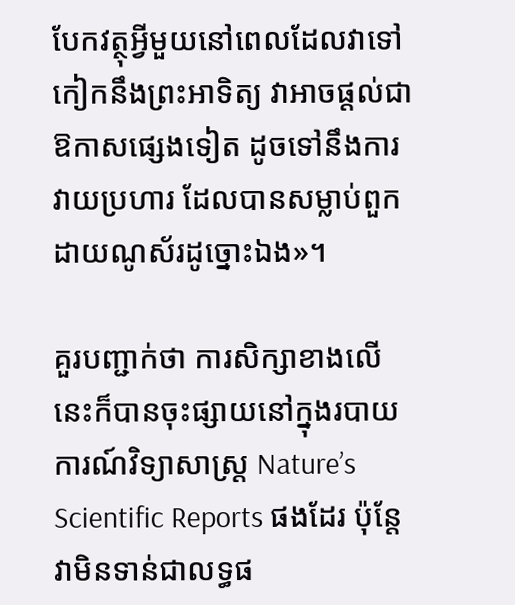បែកវត្ថុអ្វីមួយនៅពេលដែលវាទៅកៀកនឹងព្រះអាទិត្យ វាអាចផ្តល់ជាឱកាសផ្សេងទៀត ដូចទៅនឹងការវាយប្រហារ ដែលបានសម្លាប់ពួកដាយណូស័រដូច្នោះឯង»។

គួរបញ្ជាក់ថា ការសិក្សាខាងលើនេះក៏បានចុះផ្សាយនៅក្នុងរបាយការណ៍វិទ្យាសាស្ត្រ Nature’s Scientific Reports ផងដែរ ប៉ុន្តែវាមិនទាន់ជាលទ្ធផ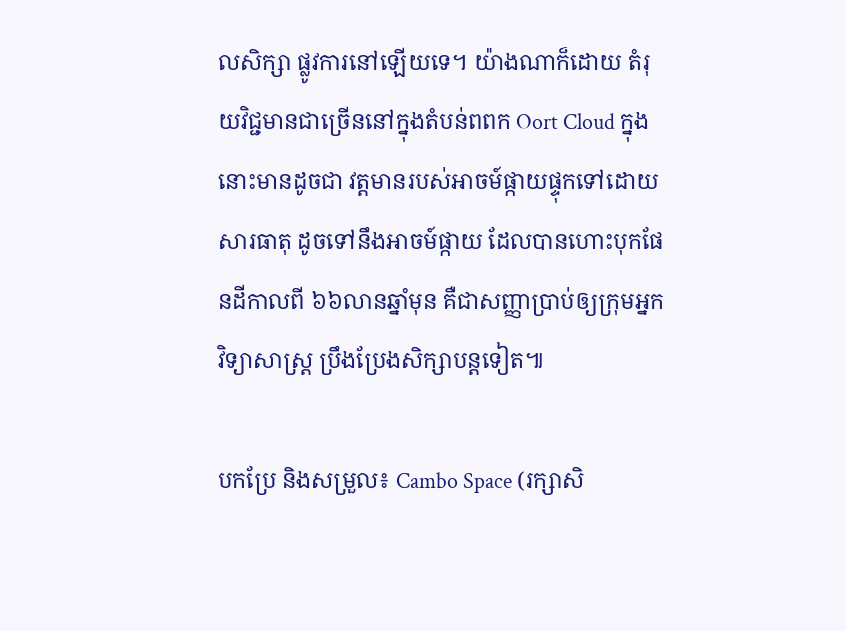លសិក្សា ផ្លូវការនៅឡើយទេ។ យ៉ាងណាក៏ដោយ តំរុយវិជ្ជមានជាច្រើននៅក្នុងតំបន់ពពក Oort Cloud ក្នុងនោះមានដូចជា វត្តមានរបស់អាចម៍ផ្កាយផ្ទុកទៅដោយសារធាតុ ដូចទៅនឹងអាចម៍ផ្កាយ ដែលបានហោះបុកផែនដីកាលពី ៦៦លានឆ្នាំមុន គឺជាសញ្ញាប្រាប់ឲ្យក្រុមអ្នកវិទ្យាសាស្ត្រ ប្រឹងប្រែងសិក្សាបន្តទៀត៕

បកប្រែ និងសម្រួល៖ Cambo Space (រក្សាសិ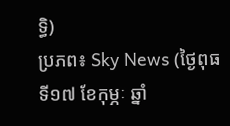ទ្ធិ)
ប្រភព៖ Sky News (ថ្ងៃពុធ ទី១៧ ខែកុម្ភៈ ឆ្នាំ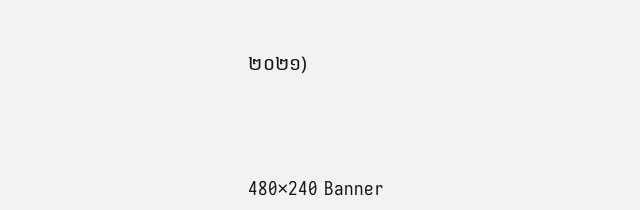២០២១)





480×240 Banner